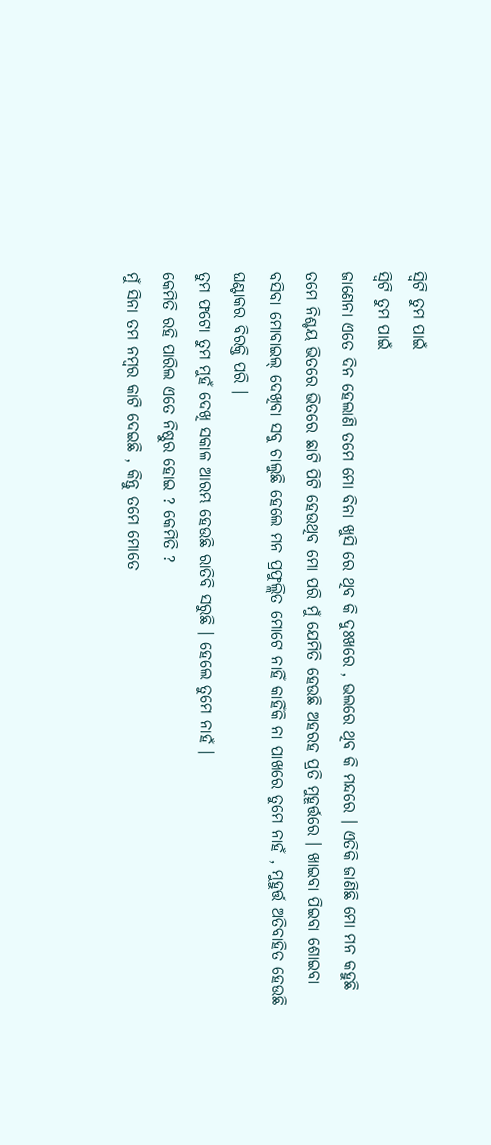ସ୍ବିଟି ତୁମ ପାଇଁ
ସ୍ବିଟି ତୁମ ପାଇଁ
ଜାଣେନା ଏତେ ଦିନ ହେଲାଣି ତମେ ମୋ ବିନା ଖୁସି ରେ ଥିବ କି ଦୁଃଖରେ , ଭଲରେ ଥିବ କି ମନ୍ଦରେ । ଏତିକି ଜାଣିଛି ମୋ ମନ କହୁଛି ତମେ ନିଶ୍ଚୟ ଭିତରେ ଭିତରେ ଛାଟି ପିଟି ହେଉଥିବ ମୋ ପରି ମୁଁ ଯେମିତି ହେଉଛି ଅହରହ ପ୍ରତି ମୁହୂର୍ତ୍ତରେ । ଖାଇବା ପିଇବା ଶୋଇବା ବସିବା ମୋବାଇଲ୍ ଦେଖିବା ସବୁ ଚାଲୁଛି ହେଲେ ମନ ପ୍ରଫୁଲ୍ଲିତ ମୋଟେ ନାହିଁ କାହିଁକି ନା ପାଖରେ ତୁମେ ନାହଁ , ମୁହୁର୍ତ୍ତ ଅତିବାହିତ ହେଉଛି ଘଣ୍ଟାକର ବିରକ୍ତି ପରି ।
ତୁମ ଫଟୋ ତୁମ ମୁହଁ ଦେଖି ସକାଳ ଆରମ୍ଭ ହେଉଛି ରାତିବି ସରୁଛି । ହେଲେ ତୁମେ ନାହଁ ।
କେମିତି ରହି ପାରିଲ ଏତେ ନିଷ୍ଠୁର ହୋଇ ? କେମିତି ?
ମୁଁ ସିନା ତମ ନମ୍ବର କାଟି ଦେଇଛି , କିନ୍ତୁ ତମେ ମୋତେ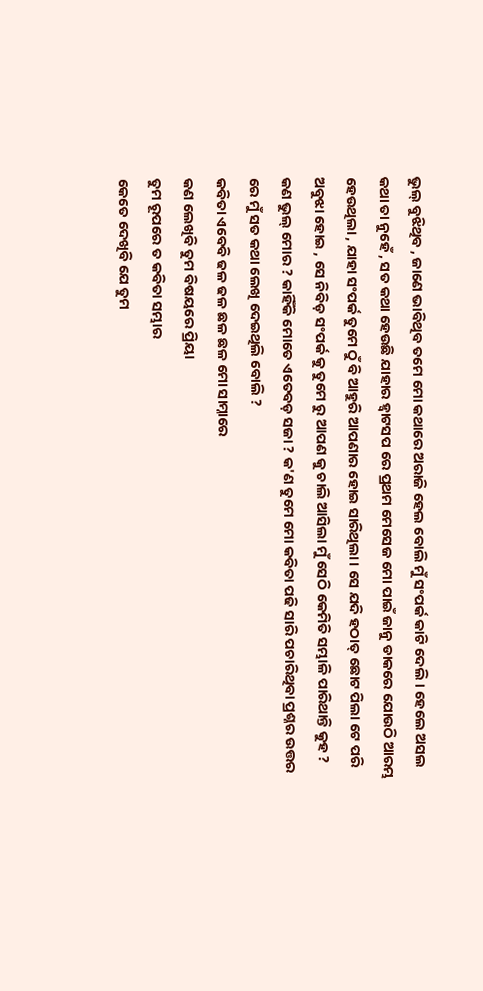ଭୁଲ୍ ବୁଝିଥିବ , ଜାଣେ ଭାବିଥିବ ତମେ ମୋ କଥାରେ ଅରାଜି ହେଲ ବୋଲି ମୁଁ ସଂପର୍କ କାଟି ଦେଲି । ହେଲେ ଅସଲ କଥା ତା ନୁହେଁ , ସତ କଥା ହେଉଛି ଯାହାର ହ୍ବାଟସପ ରେ ପ୍ରଥମ ମେସେଜ ମୋ ପାଇଁ ଜାନୁ ଡାକରେ ଯୋଉଠି ଆରମ୍ଭ ହେଉଥିଲା , ଯାହା ସଂପର୍କ ତୁମେ ଠୁଁ ବି ଆହୁରି ଆପଣାର ହୋଇ ସାରିଥିଲା । ସେ ଯଦି ହଠାତ୍ ଛୋଟ ପିଲା ଟେ ପରି ଅବୁଝା ହୋଇ , ସେ ନିବିଡ଼ ସଂପର୍କ କୁ ତୁମେ ରୁ ଆପଣ କୁ ଚାଲି ଆସିଲା ମୁଁ ସେଠି କେମିତି ସମ୍ଭାଳି ପାରିଥାନ୍ତି କୁହ ?
କଣ ଭୁଲ୍ ମୋର ? କାହିଁକି ମୋତେ ଏତେବଡ଼ ସଜା ? କ'ଣ ତୁମେ ମୋ କବିତା ପଢି ସାରି ପଚାରିଥିବା ପ୍ରଶ୍ନର ଉତ୍ତର ରେ ମୁଁ ସତ କଥା ଲେଖି ଦେଇଥିଲି ବୋଲି ?
କବିତା ଏବେବି ଢଳ ଢଳ ଛଳ ଛଳ ମୋ ସାମ୍ନାରେ
କଣ ଲେଖିବି ତୁମ ବିଷୟରେ ପ୍ରିୟା
ତୁମ ରୂପରେ ତ କବିତା ସମ୍ଭାର
କେତେ ଦେଖିବି ଯେ ତୁମ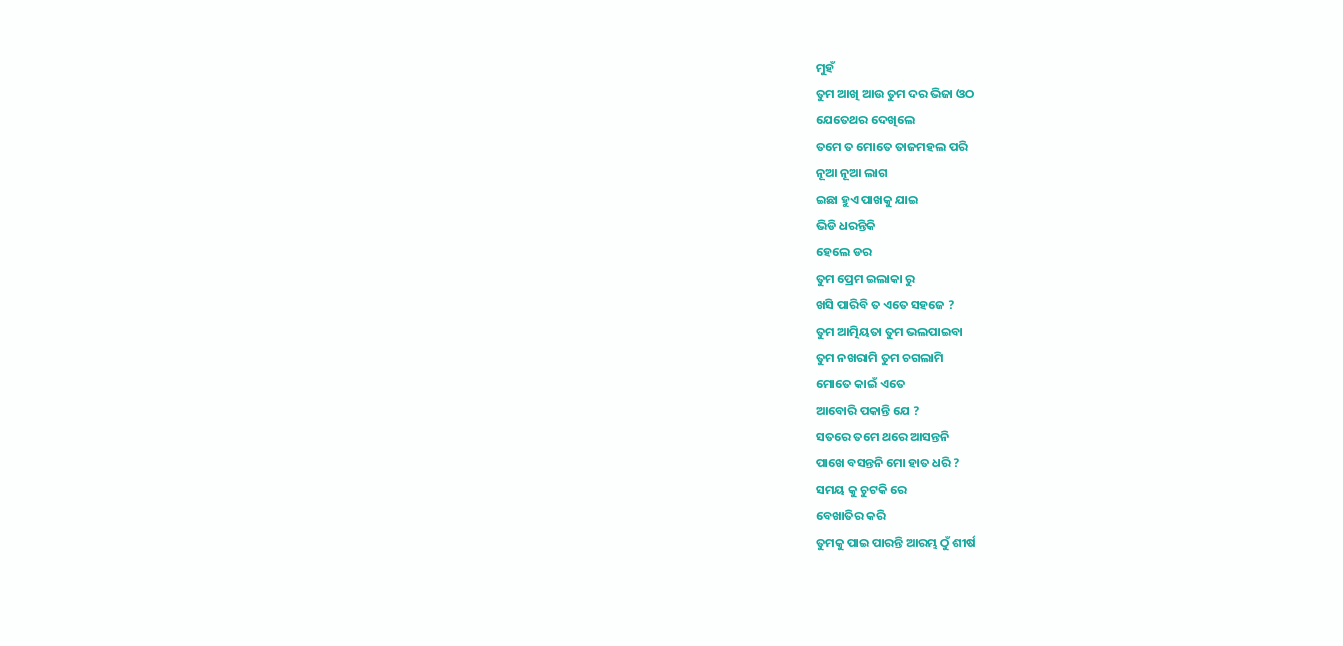ମୁହଁ
ତୁମ ଆଖି ଆଉ ତୁମ ଦର ଭିଜା ଓଠ
ଯେତେଥର ଦେଖିଲେ
ତମେ ତ ମୋତେ ତାଜମହଲ ପରି
ନୂଆ ନୂଆ ଲାଗ
ଇଛା ହୁଏ ପାଖକୁ ଯାଇ
ଭିଡି ଧରନ୍ତିକି
ହେଲେ ଡର
ତୁମ ପ୍ରେମ ଇଲାକା ରୁ
ଖସି ପାରିବି ତ ଏତେ ସହଜେ ?
ତୁମ ଆତ୍ମିୟତା ତୁମ ଭଲପାଇବା
ତୁମ ନଖରାମି ତୁମ ଚଗଲାମି
ମୋତେ କାଇଁ ଏତେ
ଆବୋରି ପକାନ୍ତି ଯେ ?
ସତରେ ତମେ ଥରେ ଆସନ୍ତନି
ପାଖେ ବସନ୍ତନି ମୋ ହାତ ଧରି ?
ସମୟ କୁ ଚୁଟକି ରେ
ବେଖାତିର କରି
ତୁମକୁ ପାଇ ପାରନ୍ତି ଆରମ୍ଭ ଠୁଁ ଶୀର୍ଷ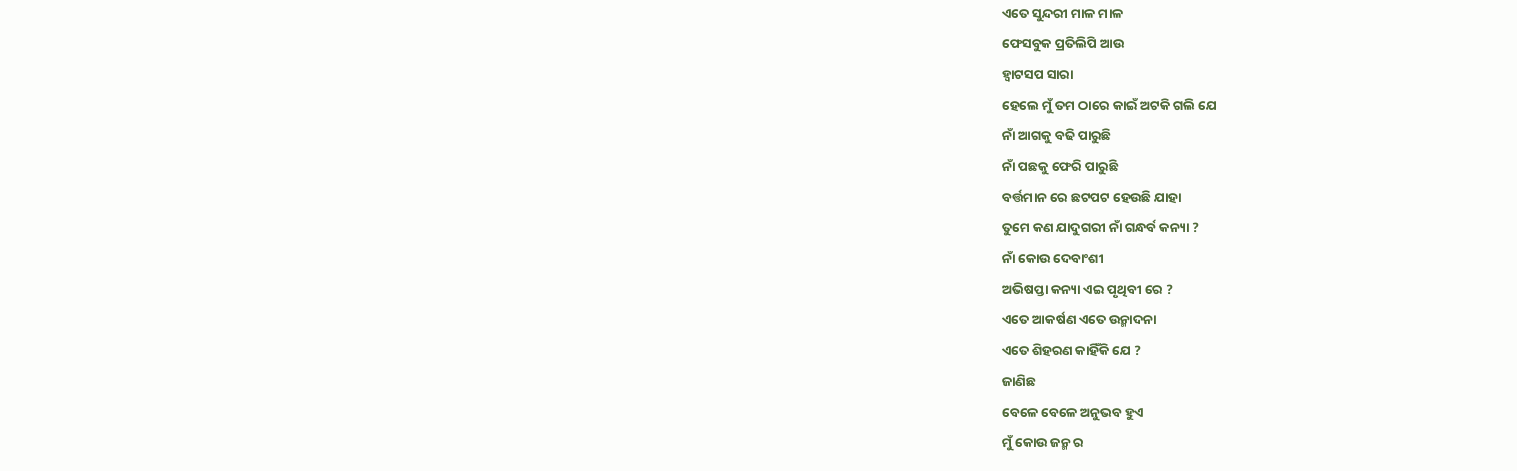ଏତେ ସୁନ୍ଦରୀ ମାଳ ମାଳ
ଫେସବୁକ ପ୍ରତିଲିପି ଆଉ
ହ୍ବାଟସପ ସାରା
ହେଲେ ମୁଁ ତମ ଠାରେ କାଇଁ ଅଟକି ଗଲି ଯେ
ନାଁ ଆଗକୁ ବଢି ପାରୁଛି
ନାଁ ପଛକୁ ଫେରି ପାରୁଛି
ବର୍ତ୍ତମାନ ରେ ଛଟପଟ ହେଉଛି ଯାହା
ତୁମେ କଣ ଯାଦୁଗରୀ ନାଁ ଗନ୍ଧର୍ବ କନ୍ୟା ?
ନାଁ କୋଉ ଦେବାଂଶୀ
ଅଭିଷପ୍ତା କନ୍ୟା ଏଇ ପୃଥିବୀ ରେ ?
ଏତେ ଆକର୍ଷଣ ଏତେ ଉନ୍ମାଦନା
ଏତେ ଶିହରଣ କାହିଁକି ଯେ ?
ଜାଣିଛ
ବେଳେ ବେଳେ ଅନୁଭବ ହୁଏ
ମୁଁ କୋଉ ଜନ୍ମ ର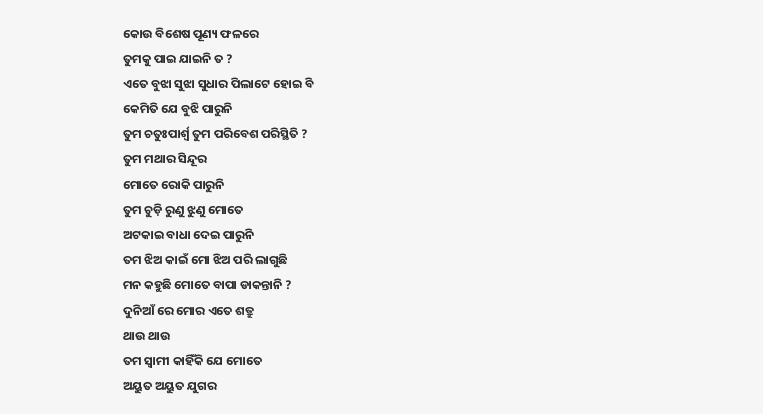କୋଉ ବିଶେଷ ପୂଣ୍ୟ ଫଳରେ
ତୁମକୁ ପାଇ ଯାଇନି ତ ?
ଏତେ ବୁଝା ସୁଝା ସୁଧାର ପିଲାଟେ ହୋଇ ବି
କେମିତି ଯେ ବୁଝି ପାରୁନି
ତୁମ ଚତୁଃପାର୍ଶ୍ଵ ତୁମ ପରିବେଶ ପରିସ୍ଥିତି ?
ତୁମ ମଥାର ସିନ୍ଦୂର
ମୋତେ ରୋକି ପାରୁନି
ତୁମ ଚୁଡ଼ି ରୁଣୁ ଝୁଣୁ ମୋତେ
ଅଟକାଇ ବାଧା ଦେଇ ପାରୁନି
ତମ ଝିଅ କାଇଁ ମୋ ଝିଅ ପରି ଲାଗୁଛି
ମନ କହୁଛି ମୋତେ ବାପା ଡାକନ୍ତାନି ?
ଦୁନିଆଁ ରେ ମୋର ଏତେ ଶତ୍ରୁ
ଥାଉ ଥାଉ
ତମ ସ୍ବାମୀ କାହିଁକି ଯେ ମୋତେ
ଅୟୁତ ଅୟୁତ ଯୁଗର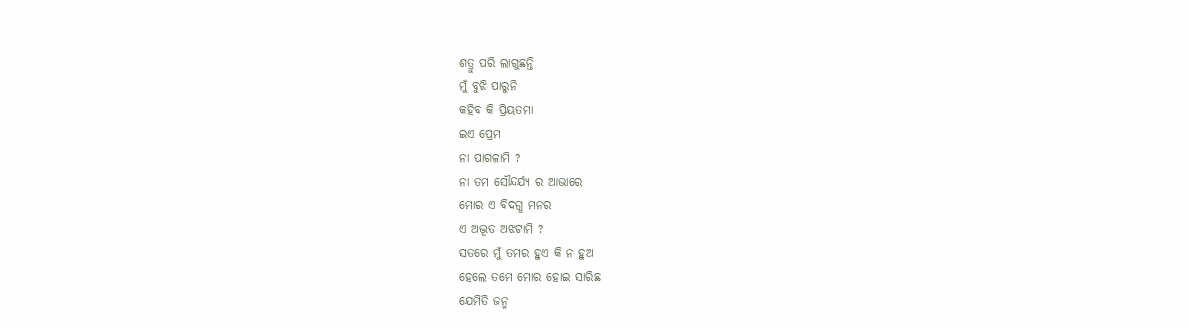ଶତ୍ରୁ ପରି ଲାଗୁଛନ୍ତି
ମୁଁ ବୁଝି ପାରୁନି
କହିବ କି ପ୍ରିୟତମା
ଇଏ ପ୍ରେମ
ନା ପାଗଳାମି ?
ନା ତମ ସୌନ୍ଦର୍ଯ୍ୟ ର ଆଭାରେ
ମୋର ଏ ବିଦଗ୍ଧ ମନର
ଏ ଅଦ୍ଭୂତ ଅଝଟାମି ?
ସତରେ ମୁଁ ତମର ହୁଏ କି ନ ହୁଅ
ହେଲେ ତମେ ମୋର ହୋଇ ସାରିଛ
ଯେମିତି ଜନ୍ମ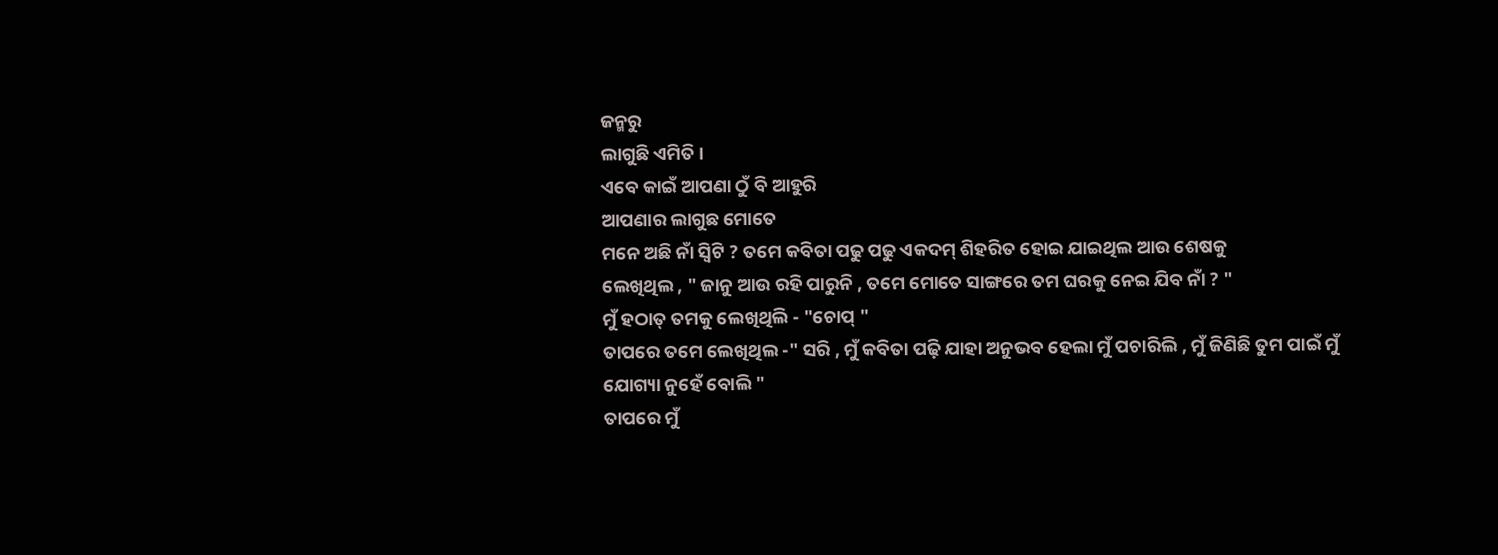ଜନ୍ମରୁ
ଲାଗୁଛି ଏମିତି ।
ଏବେ କାଇଁ ଆପଣା ଠୁଁ ବି ଆହୁରି
ଆପଣାର ଲାଗୁଛ ମୋତେ
ମନେ ଅଛି ନାଁ ସ୍ବିଟି ? ତମେ କବିତା ପଢୁ ପଢୁ ଏକଦମ୍ ଶିହରିତ ହୋଇ ଯାଇଥିଲ ଆଉ ଶେଷକୁ
ଲେଖିଥିଲ , " ଜାନୁ ଆଉ ରହି ପାରୁନି , ତମେ ମୋତେ ସାଙ୍ଗରେ ତମ ଘରକୁ ନେଇ ଯିବ ନାଁ ? "
ମୁଁ ହଠାତ୍ ତମକୁ ଲେଖିଥିଲି - "ଚୋପ୍ "
ତାପରେ ତମେ ଲେଖିଥିଲ -" ସରି , ମୁଁ କବିତା ପଢ଼ି ଯାହା ଅନୁଭବ ହେଲା ମୁଁ ପଚାରିଲି , ମୁଁ ଜିଣିଛି ତୁମ ପାଇଁ ମୁଁ ଯୋଗ୍ୟା ନୁହେଁ ବୋଲି "
ତାପରେ ମୁଁ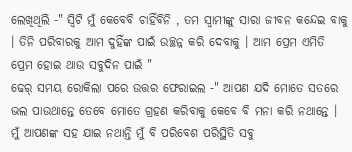ଲେଖିଥିଲି -" ସ୍ବିଟି ମୁଁ କେବେବି ଚାହିଁବିନି , ତମ ସ୍ବାମୀଙ୍କୁ ସାରା ଜୀବନ କନ୍ଦେଇ ବାକୁ । ତିନି ପରିବାରକୁ ଆମ ଦୁହିଁଙ୍କ ପାଇଁ ଉଚ୍ଛନ୍ନ କରି ଦେବାକୁ । ଆମ ପ୍ରେମ ଏମିତି ପ୍ରେମ ହୋଇ ଥାଉ ସବୁଦିନ ପାଇଁ "
ଢେର୍ ସମୟ ରୋକିଲା ପରେ ଉତ୍ତର ଫେରାଇଲ -" ଆପଣ ଯଦି ମୋତେ ସତରେ ଭଲ ପାଉଥାନ୍ତେ ତେବେ ମୋତେ ଗ୍ରହଣ କରିବାକୁ କେବେ ବି ମନା କରି ନଥାନ୍ତେ ।
ମୁଁ ଆପଣଙ୍କ ସହ ଯାଇ ନଥାନ୍ତି ମୁଁ ବି ପରିବେଶ ପରିସ୍ଥିତି ସବୁ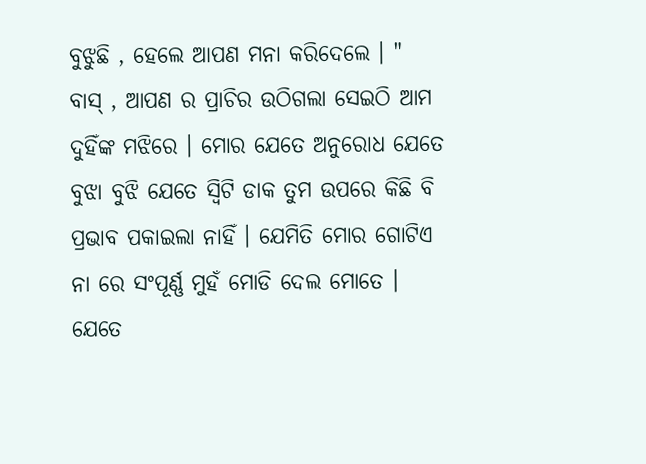ବୁଝୁଛି , ହେଲେ ଆପଣ ମନା କରିଦେଲେ । "
ବାସ୍ , ଆପଣ ର ପ୍ରାଚିର ଉଠିଗଲା ସେଇଠି ଆମ ଦୁହିଁଙ୍କ ମଝିରେ । ମୋର ଯେତେ ଅନୁରୋଧ ଯେତେ ବୁଝା ବୁଝି ଯେତେ ସ୍ବିଟି ଡାକ ତୁମ ଉପରେ କିଛି ବି ପ୍ରଭାବ ପକାଇଲା ନାହିଁ । ଯେମିତି ମୋର ଗୋଟିଏ ନା ରେ ସଂପୂର୍ଣ୍ଣ ମୁହଁ ମୋଡି ଦେଲ ମୋତେ ।
ଯେତେ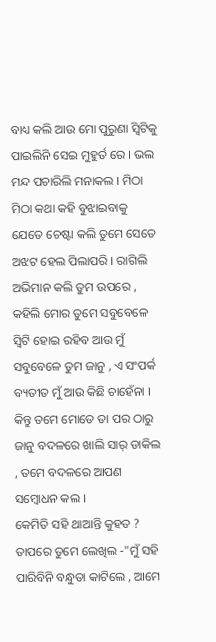ବାଧ୍ୟ କଲି ଆଉ ମୋ ପୁରୁଣା ସ୍ବିଟିକୁ ପାଇଲିନି ସେଇ ମୁହୁର୍ତ ରେ । ଭଲ ମନ୍ଦ ପଚାରିଲି ମନାକଲ । ମିଠା ମିଠା କଥା କହି ବୁଝାଇବାକୁ ଯେତେ ଚେଷ୍ଟା କଲି ତୁମେ ସେତେ ଅଝଟ ହେଲ ପିଲାପରି । ରାଗିଲି ଅଭିମାନ କଲି ତୁମ ଉପରେ , କହିଲି ମୋର ତୁମେ ସବୁବେଳେ ସ୍ବିଟି ହୋଇ ରହିବ ଆଉ ମୁଁ ସବୁବେଳେ ତୁମ ଜାନୁ , ଏ ସଂପର୍କ ବ୍ୟତୀତ ମୁଁ ଆଉ କିଛି ଚାହେଁନା । କିନ୍ତୁ ତମେ ମୋତେ ତା ପର ଠାରୁ ଜାନୁ ବଦଳରେ ଖାଲି ସାର୍ ଡାକିଲ , ତମେ ବଦଳରେ ଆପଣ ସମ୍ବୋଧନ କଲ ।
କେମିତି ସହି ଥାଆନ୍ତି କୁହତ ?
ତାପରେ ତୁମେ ଲେଖିଲ -"ମୁଁ ସହି ପାରିବିନି ବନ୍ଧୁତା କାଟିଲେ , ଆମେ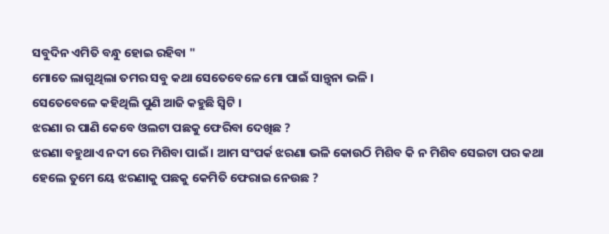ସବୁଦିନ ଏମିତି ବନ୍ଧୁ ହୋଇ ରହିବା "
ମୋତେ ଲାଗୁଥିଲା ତମର ସବୁ କଥା ସେତେବେଳେ ମୋ ପାଇଁ ସାନ୍ତ୍ଵନା ଭଳି ।
ସେତେବେଳେ କହିଥିଲି ପୁଣି ଆଜି କହୁଛି ସ୍ବିଟି ।
ଝରଣା ର ପାଣି କେବେ ଓଲଟା ପଛକୁ ଫେରିବା ଦେଖିଛ ?
ଝରଣା ବହୁଥାଏ ନଦୀ ରେ ମିଶିବା ପାଇଁ । ଆମ ସଂପର୍କ ଝରଣା ଭଳି କୋଉଠି ମିଶିବ କି ନ ମିଶିବ ସେଇଟା ପର କଥା ହେଲେ ତୁମେ ୟେ ଝରଣାକୁ ପଛକୁ କେମିତି ଫେରାଇ ନେଉଛ ?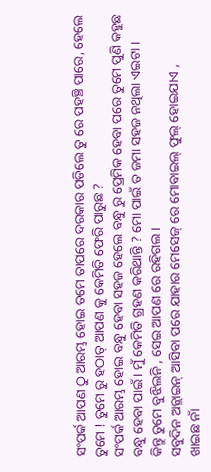ସଂପର୍କ ଆପଣ ଠୁ ଆରମ୍ଭ ହୋଇ ତମେ ତାପରେ ଦରକାର ପଡିଲେ ତୁ ରେ ପହଞ୍ଚି ପାରେ, ହେଲେ ତୁମେ ! ତୁମେ ରୁ ହଠାତ୍ ଆପଣ କୁ କେମିତି ଫେରି ପାରୁଛ ?
ସଂପର୍କ ଆରମ୍ଭ ହୋଇ ବନ୍ଧୁ ହେବା ସହଜ ହେଲେ ବନ୍ଧୁ ରୁ ପ୍ରେମିକ ହେବା ପରେ ତୁମେ ପୁଣି କହୁଛ ବନ୍ଧୁ ହେବା ପାଇଁ । ମୁଁ କେମିତି ଗ୍ରହଣ କରିଥାନ୍ତି ? ମୋ ପାଇଁ ତ ଜମା ସହଜ ନଥିଲା ଏଇଟା ।
କିନ୍ତୁ ତୁମେ ବୁଝିଲନି , ସେଇ ଆପଣ ରେ ରହିଗଲ ।
ସବୁଦିନ ଅନ୍ଲାଇନ୍ ଆସିବା ପରେ ଯାହାର ମେସେଜ୍ ରେ ମୋବାଇଲ୍ ଫୁଲ୍ ହୋଇଯାଏ ,
ଖାଇଛ ନାଁ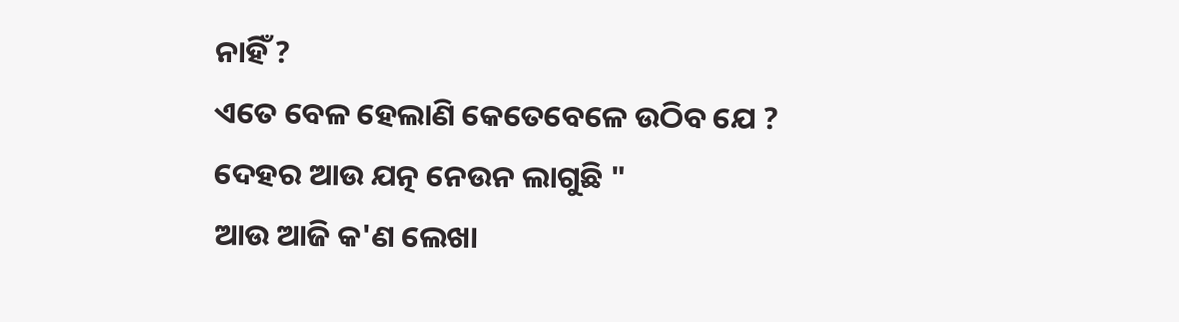ନାହିଁ ?
ଏତେ ବେଳ ହେଲାଣି କେତେବେଳେ ଉଠିବ ଯେ ?
ଦେହର ଆଉ ଯତ୍ନ ନେଉନ ଲାଗୁଛି "
ଆଉ ଆଜି କ'ଣ ଲେଖା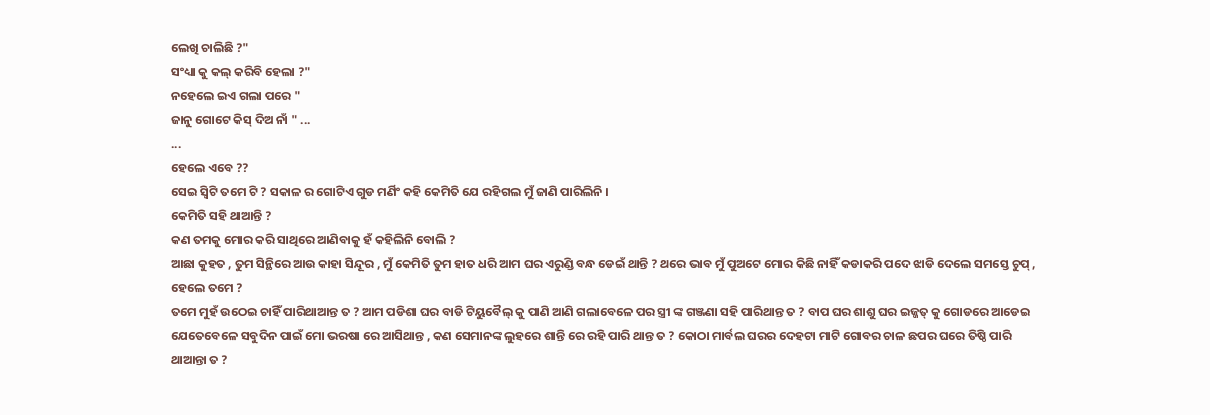ଲେଖି ଚାଲିଛି ?"
ସଂଧ୍ୟା କୁ କଲ୍ କରିବି ହେଲା ?"
ନହେଲେ ଇଏ ଗଲା ପରେ "
ଜାନୁ ଗୋଟେ କିସ୍ ଦିଅ ନାଁ " ...
...
ହେଲେ ଏବେ ??
ସେଇ ସ୍ବିଟି ତମେ ଟି ? ସକାଳ ର ଗୋଟିଏ ଗୁଡ ମର୍ଣିଂ କହି କେମିତି ଯେ ରହିଗଲ ମୁଁ ଜାଣି ପାରିଲିନି ।
କେମିତି ସହି ଥାଆନ୍ତି ?
କଣ ତମକୁ ମୋର କରି ସାଥିରେ ଆଣିବାକୁ ହଁ କହିଲିନି ବୋଲି ?
ଆଛା କୁହତ , ତୁମ ସିନ୍ଥିରେ ଆଉ କାହା ସିନ୍ଦୂର , ମୁଁ କେମିତି ତୁମ ହାତ ଧରି ଆମ ଘର ଏରୁଣ୍ଡି ବନ୍ଧ ଡେଇଁ ଥାନ୍ତି ? ଥରେ ଭାବ ମୁଁ ପୁଅଟେ ମୋର କିଛି ନାହିଁ କଡାକରି ପଦେ ଝାଡି ଦେଲେ ସମସ୍ତେ ଚୁପ୍ , ହେଲେ ତମେ ?
ତମେ ମୁହଁ ଉଠେଇ ଚାହିଁ ପାରିଥାଆନ୍ତ ତ ? ଆମ ପଡିଶା ଘର ବାଡି ଟିୟୁବୈଲ୍ କୁ ପାଣି ଆଣି ଗଲାବେଳେ ପର ସ୍ତ୍ରୀ ଙ୍କ ଗଞ୍ଜଣା ସହି ପାରିଥାନ୍ତ ତ ? ବାପ ଘର ଶାଶୁ ଘର ଇଜ୍ଜତ୍ କୁ ଗୋଡରେ ଆଡେଇ ଯେତେବେଳେ ସବୁଦିନ ପାଇଁ ମୋ ଭରଷା ରେ ଆସିଥାନ୍ତ , କଣ ସେମାନଙ୍କ ଲୁହରେ ଶାନ୍ତି ରେ ରହି ପାରି ଥାନ୍ତ ତ ? କୋଠା ମାର୍ବଲ ଘରର ଦେହଟା ମାଟି ଗୋବର ଚାଳ ଛପର ଘରେ ତିଷ୍ଠି ପାରି ଥାଆନ୍ତା ତ ?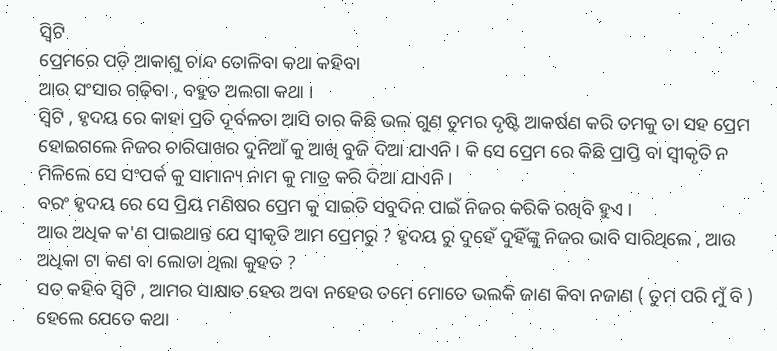ସ୍ବିଟି
ପ୍ରେମରେ ପଡ଼ି ଆକାଶୁ ଚାନ୍ଦ ତୋଳିବା କଥା କହିବା
ଆଉ ସଂସାର ଗଢ଼ିବା , ବହୁତ ଅଲଗା କଥା ।
ସ୍ବିଟି , ହୃଦୟ ରେ କାହା ପ୍ରତି ଦୂର୍ବଳତା ଆସି ତାର କିଛି ଭଲ ଗୁଣ ତୁମର ଦୃଷ୍ଟି ଆକର୍ଷଣ କରି ତମକୁ ତା ସହ ପ୍ରେମ ହୋଇଗଲେ ନିଜର ଚାରିପାଖର ଦୁନିଆଁ କୁ ଆଖି ବୁଜି ଦିଆ ଯାଏନି । କି ସେ ପ୍ରେମ ରେ କିଛି ପ୍ରାପ୍ତି ବା ସ୍ବୀକୃତି ନ ମିଳିଲେ ସେ ସଂପର୍କ କୁ ସାମାନ୍ୟ ନାମ କୁ ମାତ୍ର କରି ଦିଆ ଯାଏନି ।
ବରଂ ହୃଦୟ ରେ ସେ ପ୍ରିୟ ମଣିଷର ପ୍ରେମ କୁ ସାଇତି ସବୁଦିନ ପାଇଁ ନିଜର କରିକି ରଖିବି ହୁଏ ।
ଆଉ ଅଧିକ କ'ଣ ପାଇଥାନ୍ତ ଯେ ସ୍ବୀକୃତି ଆମ ପ୍ରେମରୁ ? ହୃଦୟ ରୁ ଦୁହେଁ ଦୁହିଁଙ୍କୁ ନିଜର ଭାବି ସାରିଥିଲେ , ଆଉ ଅଧିକା ଟା କଣ ବା ଲୋଡା ଥିଲା କୁହତ ?
ସତ କହିବ ସ୍ବିଟି , ଆମର ସାକ୍ଷାତ ହେଉ ଅବା ନହେଉ ତମେ ମୋତେ ଭଲକି ଜାଣ କିବା ନଜାଣ ( ତୁମ ପରି ମୁଁ ବି )
ହେଲେ ଯେତେ କଥା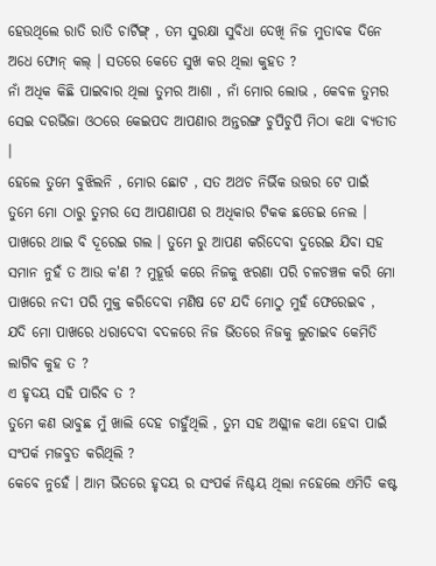ହେଉଥିଲେ ରାତି ରାତି ଚାର୍ଟିଙ୍ଗ୍ , ତମ ସୁରକ୍ଷା ସୁବିଧା ଦେଖି ନିଜ ମୁତାବକ ଦିନେ ଅଧେ ଫୋନ୍ କଲ୍ । ସତରେ କେତେ ସୁଖ କର ଥିଲା କୁହତ ?
ନାଁ ଅଧିକ କିଛି ପାଇବାର ଥିଲା ତୁମର ଆଶା , ନାଁ ମୋର ଲୋଭ , କେବଳ ତୁମର ସେଇ ଦରଭିଜା ଓଠରେ କେଇପଦ ଆପଣାର ଅନ୍ତରଙ୍ଗ ଚୁପିଚୁପି ମିଠା କଥା ବ୍ୟତୀତ ।
ହେଲେ ତୁମେ ବୁଝିଲନି , ମୋର ଛୋଟ , ସତ ଅଥଚ ନିର୍ଭିକ ଉତ୍ତର ଟେ ପାଇଁ ତୁମେ ମୋ ଠାରୁ ତୁମର ସେ ଆପଣାପଣ ର ଅଧିକାର ଟିକକ ଛଡେଇ ନେଲ । ପାଖରେ ଥାଇ ବି ଦୂରେଇ ଗଲ । ତୁମେ ରୁ ଆପଣ କରିଦେବା ଦୁରେଇ ଯିବା ସହ ସମାନ ନୁହଁ ତ ଆଉ କ'ଣ ? ମୁହୂର୍ତ୍ତ କରେ ନିଜକୁ ଝରଣା ପରି ଚଳଚଞ୍ଚଳ କରି ମୋ ପାଖରେ ନଦୀ ପରି ମୁକ୍ତ କରିଦେବା ମଣିଷ ଟେ ଯଦି ମୋଠୁ ମୁହଁ ଫେରେଇବ , ଯଦି ମୋ ପାଖରେ ଧରାଦେବା ବଦଳରେ ନିଜ ଭିତରେ ନିଜକୁ ଲୁଚାଇବ କେମିତି ଲାଗିବ କୁହ ତ ?
ଏ ହୃଦୟ ସହି ପାରିବ ତ ?
ତୁମେ କଣ ଭାବୁଛ ମୁଁ ଖାଲି ଦେହ ଚାହୁଁଥିଲି , ତୁମ ସହ ଅଶ୍ଲୀଳ କଥା ହେବା ପାଇଁ ସଂପର୍କ ମଜବୁତ କରିଥିଲି ?
କେବେ ନୁହେଁ । ଆମ ଭିତରେ ହୃଦୟ ର ସଂପର୍କ ନିଶ୍ଚୟ ଥିଲା ନହେଲେ ଏମିତି କଷ୍ଟ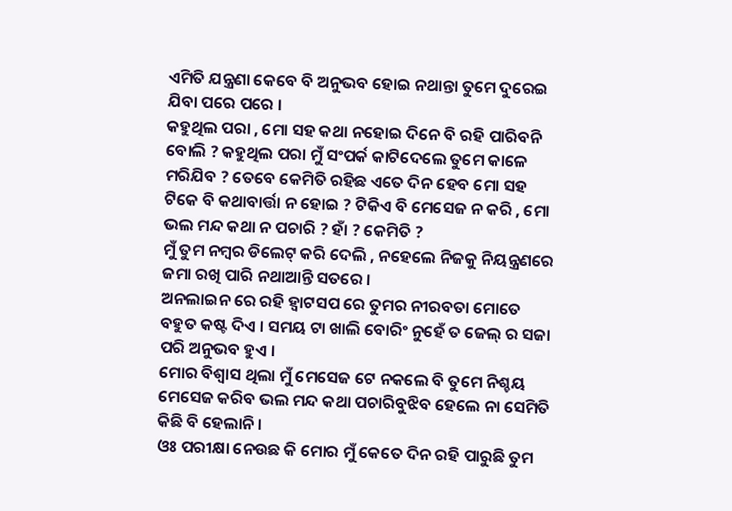ଏମିତି ଯନ୍ତ୍ରଣା କେବେ ବି ଅନୁଭବ ହୋଇ ନଥାନ୍ତା ତୁମେ ଦୁରେଇ ଯିବା ପରେ ପରେ ।
କହୁଥିଲ ପରା , ମୋ ସହ କଥା ନହୋଇ ଦିନେ ବି ରହି ପାରିବନି ବୋଲି ? କହୁଥିଲ ପରା ମୁଁ ସଂପର୍କ କାଟିଦେଲେ ତୁମେ କାଳେ ମରିଯିବ ? ତେବେ କେମିତି ରହିଛ ଏତେ ଦିନ ହେବ ମୋ ସହ ଟିକେ ବି କଥାବାର୍ତ୍ତା ନ ହୋଇ ? ଟିକିଏ ବି ମେସେଜ ନ କରି , ମୋ ଭଲ ମନ୍ଦ କଥା ନ ପଚାରି ? ହାଁ ? କେମିତି ?
ମୁଁ ତୁମ ନମ୍ବର ଡିଲେଟ୍ କରି ଦେଲି , ନହେଲେ ନିଜକୁ ନିୟନ୍ତ୍ରଣରେ ଜମା ରଖି ପାରି ନଥାଆନ୍ତି ସତରେ ।
ଅନଲାଇନ ରେ ରହି ହ୍ବାଟସପ ରେ ତୁମର ନୀରବତା ମୋତେ ବହୁତ କଷ୍ଟ ଦିଏ । ସମୟ ଟା ଖାଲି ବୋରିଂ ନୁହେଁ ତ ଜେଲ୍ ର ସଜା ପରି ଅନୁଭବ ହୁଏ ।
ମୋର ବିଶ୍ବାସ ଥିଲା ମୁଁ ମେସେଜ ଟେ ନକଲେ ବି ତୁମେ ନିଶ୍ଚୟ ମେସେଜ କରିବ ଭଲ ମନ୍ଦ କଥା ପଚାରିବୁଝିବ ହେଲେ ନା ସେମିତି କିଛି ବି ହେଲାନି ।
ଓଃ ପରୀକ୍ଷା ନେଉଛ କି ମୋର ମୁଁ କେତେ ଦିନ ରହି ପାରୁଛି ତୁମ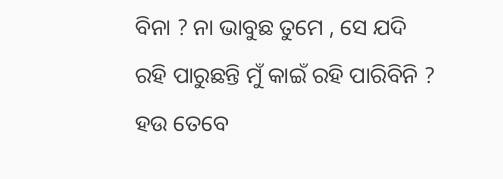ବିନା ? ନା ଭାବୁଛ ତୁମେ , ସେ ଯଦି ରହି ପାରୁଛନ୍ତି ମୁଁ କାଇଁ ରହି ପାରିବିନି ?
ହଉ ତେବେ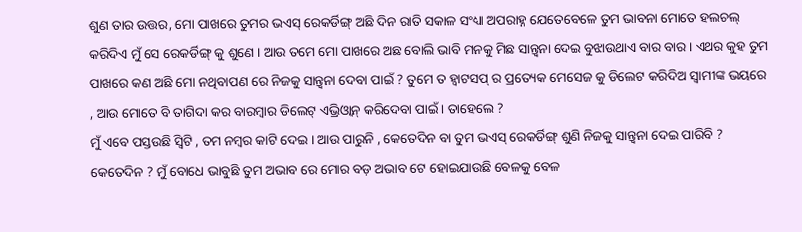ଶୁଣ ତାର ଉତ୍ତର, ମୋ ପାଖରେ ତୁମର ଭଏସ୍ ରେକର୍ଡିଙ୍ଗ୍ ଅଛି ଦିନ ରାତି ସକାଳ ସଂଧ୍ୟା ଅପରାହ୍ନ ଯେତେବେଳେ ତୁମ ଭାବନା ମୋତେ ହଲଚଲ୍ କରିଦିଏ ମୁଁ ସେ ରେକର୍ଡିଙ୍ଗ୍ କୁ ଶୁଣେ । ଆଉ ତମେ ମୋ ପାଖରେ ଅଛ ବୋଲି ଭାବି ମନକୁ ମିଛ ସାନ୍ତ୍ବନା ଦେଇ ବୁଝାଉଥାଏ ବାର ବାର । ଏଥର କୁହ ତୁମ ପାଖରେ କଣ ଅଛି ମୋ ନଥିବାପଣ ରେ ନିଜକୁ ସାନ୍ତ୍ବନା ଦେବା ପାଇଁ ? ତୁମେ ତ ହ୍ବାଟସପ୍ ର ପ୍ରତ୍ୟେକ ମେସେଜ କୁ ଡିଲେଟ କରିଦିଅ ସ୍ବାମୀଙ୍କ ଭୟରେ , ଆଉ ମୋତେ ବି ତାଗିଦା କର ବାରମ୍ବାର ଡିଲେଟ୍ ଏଭ୍ରିଓ୍ବାନ୍ କରିଦେବା ପାଇଁ । ତାହେଲେ ?
ମୁଁ ଏବେ ପସ୍ତଉଛି ସ୍ବିଟି , ତମ ନମ୍ବର କାଟି ଦେଇ । ଆଉ ପାରୁନି , କେତେଦିନ ବା ତୁମ ଭଏସ୍ ରେକର୍ଡିଙ୍ଗ୍ ଶୁଣି ନିଜକୁ ସାନ୍ତ୍ଵନା ଦେଇ ପାରିବି ? କେତେଦିନ ? ମୁଁ ବୋଧେ ଭାବୁଛି ତୁମ ଅଭାବ ରେ ମୋର ବଡ଼ ଅଭାବ ଟେ ହୋଇଯାଉଛି ବେଳକୁ ବେଳ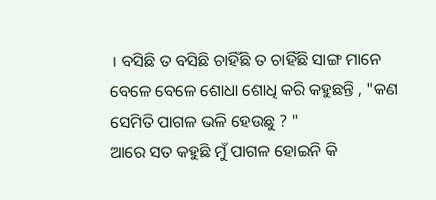। ବସିଛି ତ ବସିଛି ଚାହିଁଛି ତ ଚାହିଁଛି ସାଙ୍ଗ ମାନେ ବେଳେ ବେଳେ ଶୋଧା ଶୋଧି କରି କହୁଛନ୍ତି , "କଣ ସେମିତି ପାଗଳ ଭଳି ହେଉଛୁ ? "
ଆରେ ସତ କହୁଛି ମୁଁ ପାଗଳ ହୋଇନି କି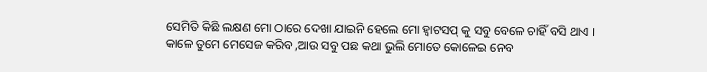ସେମିତି କିଛି ଲକ୍ଷଣ ମୋ ଠାରେ ଦେଖା ଯାଇନି ହେଲେ ମୋ ହ୍ବାଟସପ୍ କୁ ସବୁ ବେଳେ ଚାହିଁ ବସି ଥାଏ । କାଳେ ତୁମେ ମେସେଜ କରିବ ,ଆଉ ସବୁ ପଛ କଥା ଭୁଲି ମୋତେ କୋଳେଇ ନେବ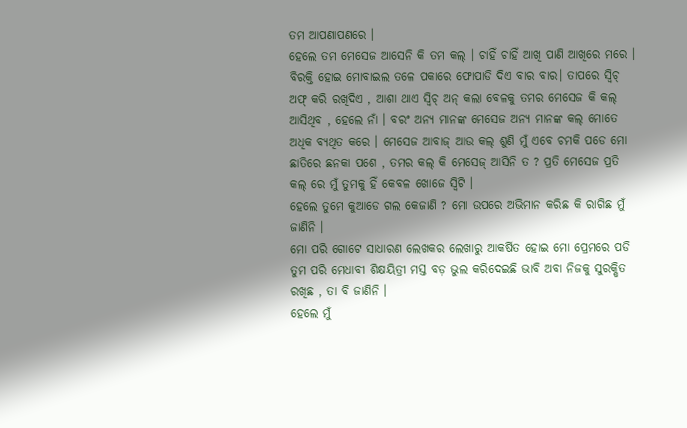ତମ ଆପଣାପଣରେ ।
ହେଲେ ତମ ମେସେଜ ଆସେନି କି ତମ କଲ୍ । ଚାହିଁ ଚାହିଁ ଆଖି ପାଣି ଆଖିରେ ମରେ । ବିରକ୍ତି ହୋଇ ମୋବାଇଲ ତଳେ ପକାରେ ଫୋପାଡି ଦିଏ ବାର ବାର। ତାପରେ ସ୍ବିଚ୍ ଅଫ୍ କରି ରଖିଦିଏ , ଆଶା ଥାଏ ସ୍ବିଚ୍ ଅନ୍ କଲା ବେଳକୁ ତମର ମେସେଜ କି କଲ୍ ଆସିଥିବ , ହେଲେ ନାଁ । ବରଂ ଅନ୍ୟ ମାନଙ୍କ ମେସେଜ ଅନ୍ୟ ମାନଙ୍କ କଲ୍ ମୋତେ ଅଧିକ ବ୍ୟଥିତ କରେ । ମେସେଜ ଆବାଜ୍ ଆଉ କଲ୍ ଶୁଣି ମୁଁ ଏବେ ଚମକି ପଡେ ମୋ ଛାତିରେ ଛନକା ପଶେ , ତମର କଲ୍ କି ମେସେଜ୍ ଆସିନି ତ ? ପ୍ରତି ମେସେଜ ପ୍ରତି କଲ୍ ରେ ମୁଁ ତୁମକୁ ହିଁ କେବଳ ଖୋଜେ ସ୍ବିଟି ।
ହେଲେ ତୁମେ କୁଆଡେ ଗଲ କେଜାଣି ? ମୋ ଉପରେ ଅଭିମାନ କରିଛ କି ରାଗିଛ ମୁଁ ଜାଣିନି ।
ମୋ ପରି ଗୋଟେ ସାଧାରଣ ଲେଖକର ଲେଖାରୁ ଆକର୍ଷିତ ହୋଇ ମୋ ପ୍ରେମରେ ପଡି ତୁମ ପରି ମେଧାବୀ ଶିକ୍ଷୟିତ୍ରୀ ମସ୍ତ ବଡ଼ ଭୁଲ କରିଦେଇଛି ଭାବି ଅବା ନିଜକୁ ସୁରକ୍ଷିତ ରଖିଛ , ତା ବି ଜାଣିନି ।
ହେଲେ ମୁଁ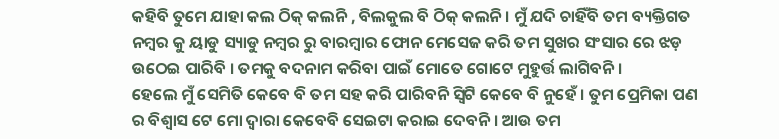କହିବି ତୁମେ ଯାହା କଲ ଠିକ୍ କଲନି , ବିଲକୁଲ ବି ଠିକ୍ କଲନି । ମୁଁ ଯଦି ଚାହିଁବି ତମ ବ୍ୟକ୍ତିଗତ ନମ୍ବର କୁ ୟାଡୁ ସ୍ୟାଡୁ ନମ୍ବର ରୁ ବାରମ୍ବାର ଫୋନ ମେସେଜ କରି ତମ ସୁଖର ସଂସାର ରେ ଝଡ଼ ଉଠେଇ ପାରିବି । ତମକୁ ବଦନାମ କରିବା ପାଇଁ ମୋତେ ଗୋଟେ ମୁହୁର୍ତ୍ତ ଲାଗିବନି ।
ହେଲେ ମୁଁ ସେମିତି କେବେ ବି ତମ ସହ କରି ପାରିବନି ସ୍ବିଟି କେବେ ବି ନୁହେଁ । ତୁମ ପ୍ରେମିକା ପଣ ର ବିଶ୍ବାସ ଟେ ମୋ ଦ୍ବାରା କେବେବି ସେଇଟା କରାଇ ଦେବନି । ଆଉ ତମ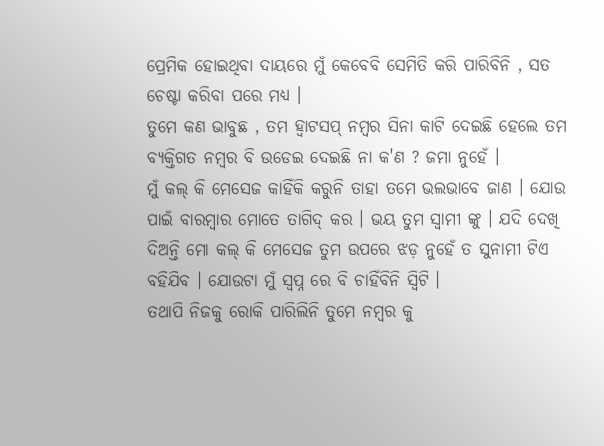ପ୍ରେମିକ ହୋଇଥିବା ଦାୟରେ ମୁଁ କେବେବି ସେମିତି କରି ପାରିବିନି , ସତ ଚେଷ୍ଟା କରିବା ପରେ ମଧ୍ୟ ।
ତୁମେ କଣ ଭାବୁଛ , ତମ ହ୍ବାଟସପ୍ ନମ୍ବର ସିନା କାଟି ଦେଇଛି ହେଲେ ତମ ବ୍ୟକ୍ତିଗତ ନମ୍ବର ବି ଉଡେଇ ଦେଇଛି ନା କ'ଣ ? ଜମା ନୁହେଁ ।
ମୁଁ କଲ୍ କି ମେସେଜ କାହିଁକି କରୁନି ତାହା ତମେ ଭଲଭାବେ ଜାଣ । ଯୋଉ ପାଇଁ ବାରମ୍ବାର ମୋତେ ତାଗିଦ୍ କର । ଭୟ ତୁମ ସ୍ବାମୀ ଙ୍କୁ । ଯଦି ଦେଖି ଦିଅନ୍ତି ମୋ କଲ୍ କି ମେସେଜ ତୁମ ଉପରେ ଝଡ଼ ନୁହେଁ ତ ସୁନାମୀ ଟିଏ ବହିଯିବ । ଯୋଉଟା ମୁଁ ସ୍ବପ୍ନ ରେ ବି ଚାହିଁବିନି ସ୍ବିଟି ।
ତଥାପି ନିଜକୁ ରୋକି ପାରିଲିନି ତୁମେ ନମ୍ବର କୁ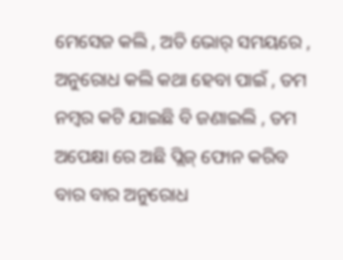ମେସେଜ କଲି , ଅତି ଭୋର୍ ସମୟରେ , ଅନୁରୋଧ କଲି କଥା ହେବା ପାଇଁ , ତମ ନମ୍ବର କଟି ଯାଇଛି ବି ଜଣାଇଲି , ତମ ଅପେକ୍ଷା ରେ ଅଛି ପ୍ଲିଜ୍ ଫୋନ କରିବ ବାର ବାର ଅନୁରୋଧ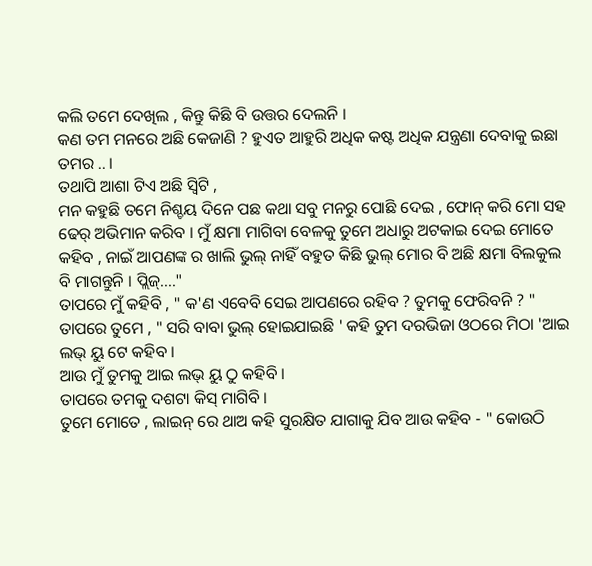କଲି ତମେ ଦେଖିଲ , କିନ୍ତୁ କିଛି ବି ଉତ୍ତର ଦେଲନି ।
କଣ ତମ ମନରେ ଅଛି କେଜାଣି ? ହୁଏତ ଆହୁରି ଅଧିକ କଷ୍ଟ ଅଧିକ ଯନ୍ତ୍ରଣା ଦେବାକୁ ଇଛା ତମର .. ।
ତଥାପି ଆଶା ଟିଏ ଅଛି ସ୍ବିଟି ,
ମନ କହୁଛି ତମେ ନିଶ୍ଚୟ ଦିନେ ପଛ କଥା ସବୁ ମନରୁ ପୋଛି ଦେଇ , ଫୋନ୍ କରି ମୋ ସହ ଢେର୍ ଅଭିମାନ କରିବ । ମୁଁ କ୍ଷମା ମାଗିବା ବେଳକୁ ତୁମେ ଅଧାରୁ ଅଟକାଇ ଦେଇ ମୋତେ କହିବ , ନାଇଁ ଆପଣଙ୍କ ର ଖାଲି ଭୁଲ୍ ନାହିଁ ବହୁତ କିଛି ଭୁଲ୍ ମୋର ବି ଅଛି କ୍ଷମା ବିଲକୁଲ ବି ମାଗନ୍ତୁନି । ପ୍ଲିଜ୍...."
ତାପରେ ମୁଁ କହିବି , " କ'ଣ ଏବେବି ସେଇ ଆପଣରେ ରହିବ ? ତୁମକୁ ଫେରିବନି ? "
ତାପରେ ତୁମେ , " ସରି ବାବା ଭୁଲ୍ ହୋଇଯାଇଛି ' କହି ତୁମ ଦରଭିଜା ଓଠରେ ମିଠା 'ଆଇ ଲଭ୍ ୟୁ ଟେ କହିବ ।
ଆଉ ମୁଁ ତୁମକୁ ଆଇ ଲଭ୍ ୟୁ ଠୁ କହିବି ।
ତାପରେ ତମକୁ ଦଶଟା କିସ୍ ମାଗିବି ।
ତୁମେ ମୋତେ , ଲାଇନ୍ ରେ ଥାଅ କହି ସୁରକ୍ଷିତ ଯାଗାକୁ ଯିବ ଆଉ କହିବ - " କୋଉଠି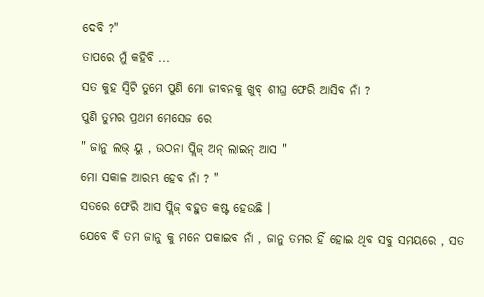ଦେବି ?"
ତାପରେ ମୁଁ କହିବି ...
ସତ କୁହ ସ୍ବିଟି ତୁମେ ପୁଣି ମୋ ଜୀବନକୁ ଖୁବ୍ ଶୀଘ୍ର ଫେରି ଆସିବ ନାଁ ?
ପୁଣି ତୁମର ପ୍ରଥମ ମେସେଜ ରେ
" ଜାନୁ ଲଭ୍ ୟୁ , ଉଠନା ପ୍ଲିଜ୍ ଅନ୍ ଲାଇନ୍ ଆସ "
ମୋ ସକାଳ ଆରମ୍ଭ ହେବ ନାଁ ? "
ସତରେ ଫେରି ଆସ ପ୍ଲିଜ୍ ବହୁତ କଷ୍ଟ ହେଉଛି ।
ଯେବେ ବି ତମ ଜାନୁ କୁ ମନେ ପକାଇବ ନାଁ , ଜାନୁ ତମର ହିଁ ହୋଇ ଥିବ ସବୁ ସମୟରେ , ସତ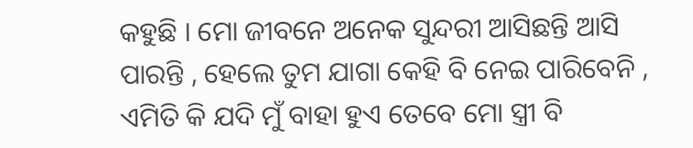କହୁଛି । ମୋ ଜୀବନେ ଅନେକ ସୁନ୍ଦରୀ ଆସିଛନ୍ତି ଆସି ପାରନ୍ତି , ହେଲେ ତୁମ ଯାଗା କେହି ବି ନେଇ ପାରିବେନି , ଏମିତି କି ଯଦି ମୁଁ ବାହା ହୁଏ ତେବେ ମୋ ସ୍ତ୍ରୀ ବି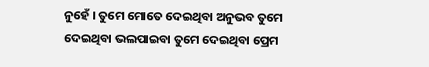ନୁହେଁ । ତୁମେ ମୋତେ ଦେଇଥିବା ଅନୁଭବ ତୁମେ ଦେଇଥିବା ଭଲପାଇବା ତୁମେ ଦେଇଥିବା ପ୍ରେମ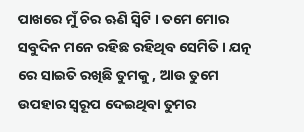ପାଖରେ ମୁଁ ଚିର ଋଣି ସ୍ବିଟି । ତମେ ମୋର ସବୁଦିନ ମନେ ରହିଛ ରହିଥିବ ସେମିତି । ଯତ୍ନ ରେ ସାଇତି ରଖିଛି ତୁମକୁ , ଆଉ ତୁମେ ଉପହାର ସ୍ବରୂପ ଦେଇଥିବା ତୁମର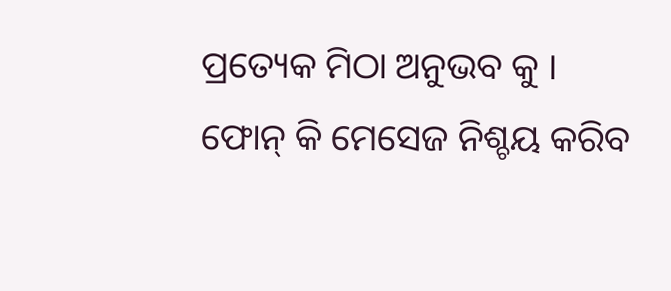ପ୍ରତ୍ୟେକ ମିଠା ଅନୁଭବ କୁ ।
ଫୋନ୍ କି ମେସେଜ ନିଶ୍ଚୟ କରିବ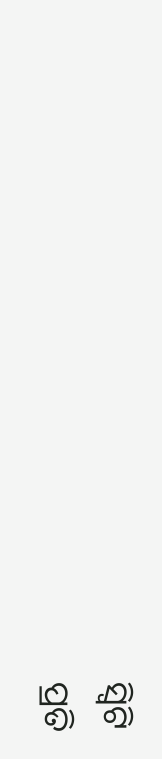ସ୍ବିଟି
ପ୍ରତି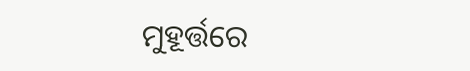ମୁହୂର୍ତ୍ତରେ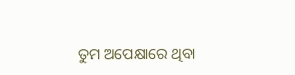ତୁମ ଅପେକ୍ଷାରେ ଥିବା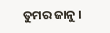ତୁମର ଜାନୁ ।